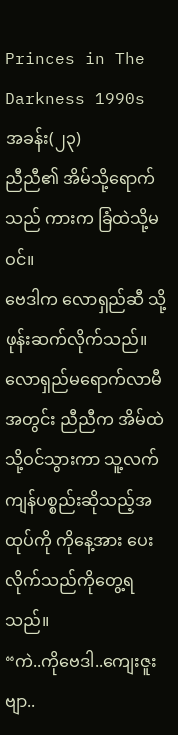Princes in The Darkness 1990s
အခန်း(၂၃)
ညီညီ၏ အိမ်သို့ရောက်သည် ကားက ခြံထဲသို့မဝင်။
ဗေဒါက လောရှည်ဆီ သို့ ဖုန်းဆက်လိုက်သည်။
လောရှည်မရောက်လာမီအတွင်း ညီညီက အိမ်ထဲသို့ဝင်သွားကာ သူ့လက်ကျန်ပစ္စည်းဆိုသည့်အထုပ်ကို ကိုနေ့အား ပေးလိုက်သည်ကိုတွေ့ရသည်။
“ကဲ..ကိုဗေဒါ..ကျေးဇူးဗျာ..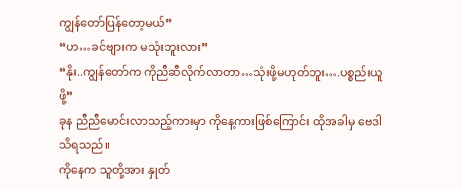ကျွန်တော်ပြန်တော့မယ်”
“ဟ…ခင်ဗျားက မသုံးဘူးလား”
“နိုး..ကျွန်တော်က ကိုညီဆီလိုက်လာတာ…သုံးဖို့မဟုတ်ဘူး….ပစ္စည်းယူဖို့”
ခုန ညီညီမောင်းလာသည့်ကားမှာ ကိုနေ့ကားဖြစ်ကြောင်း ထိုအခါမှ ဗေဒါ သိရသည်။
ကိုနေက သူတို့အား နှုတ်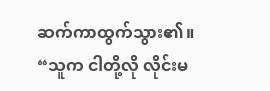ဆက်ကာထွက်သွား၏။
“သူက ငါတို့လို လိုင်းမ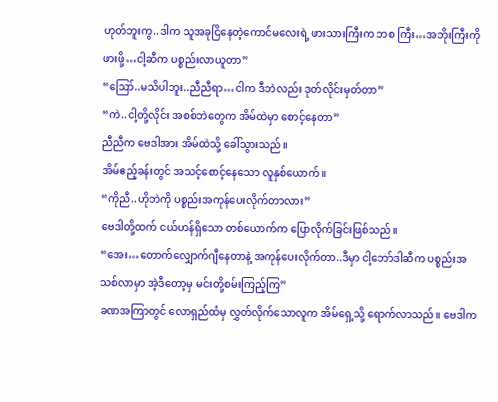ဟုတ်ဘူးကွ..ဒါက သူအခုငြိနေတဲ့ကောင်မလေးရဲ့ ဖားသားကြီးက ဘစ ကြီး…အဘိုးကြီးကိုဖားဖို့…ငါ့ဆီက ပစ္စည်းလာယူတာ”
“ဪ..မသိပါဘူး..ညီညီရာ…ငါက ဒီဘဲလည်း ဒုတ်လိုင်းမှတ်တာ”
“ကဲ..ငါ့တို့လိုင်း အစစ်ဘဲတွေက အိမ်ထဲမှာ စောင့်နေတာ”
ညီညီက ဗေဒါအား အိမ်ထဲသို့ ခေါ်သွားသည်။
အိမ်ဧည့်ခန်းတွင် အသင့်စောင့်နေသော လူနှစ်ယောက်။
“ကိုညီ..ဟိုဘဲကို ပစ္စည်းအကုန်ပေးလိုက်တာလား”
ဗေဒါတို့ထက် ငယ်ဟန်ရှိသော တစ်ယောက်က ပြောလိုက်ခြင်းဖြစ်သည်။
“အေး…တောက်လျှောက်ဂျီနေတာနဲ့ အကုန်ပေးလိုက်တာ..ဒီမှာ ငါ့ဘော်ဒါဆီက ပစ္စည်းအသစ်လာမှာ အဲ့ဒီတော့မှ မင်းတို့စမ်းကြည့်ကြ”
ခဏအကြာတွင် လောရှည်ထံမှ လွှတ်လိုက်သောလူက အိမ်ရှေ့သို့ ရောက်လာသည်။ ဗေဒါက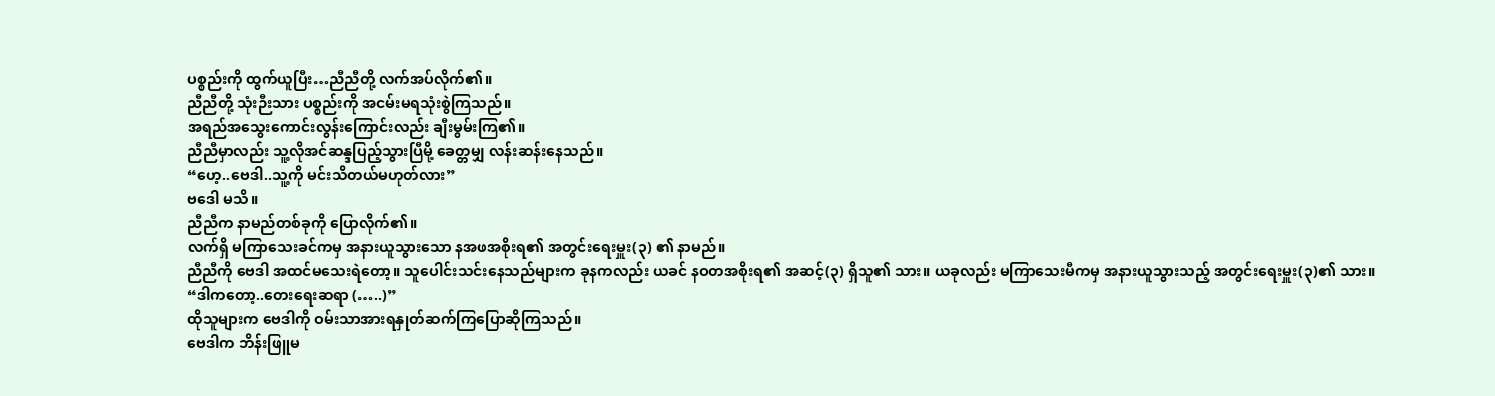ပစ္စည်းကို ထွက်ယူပြီး…ညီညီတို့ လက်အပ်လိုက်၏။
ညီညီတို့ သုံးဉီးသား ပစ္စည်းကို အငမ်းမရသုံးစွဲကြသည်။
အရည်အသွေးကောင်းလွန်းကြောင်းလည်း ချီးမွမ်းကြ၏။
ညီညီမှာလည်း သူ့လိုအင်ဆန္ဒပြည့်သွားပြီမို့ ခေတ္တမျှ လန်းဆန်းနေသည်။
“ဟေ့..ဗေဒါ..သူ့ကို မင်းသိတယ်မဟုတ်လား”
ဗဒေါ မသိ။
ညီညီက နာမည်တစ်ခုကို ပြောလိုက်၏။
လက်ရှိ မကြာသေးခင်ကမှ အနားယူသွားသော နအဖအစိုးရ၏ အတွင်းရေးမှူး(၃) ၏ နာမည်။
ညီညီကို ဗေဒါ အထင်မသေးရဲတော့။ သူပေါင်းသင်းနေသည်များက ခုနကလည်း ယခင် နဝတအစိုးရ၏ အဆင့်(၃) ရှိသူ၏ သား။ ယခုလည်း မကြာသေးမီကမှ အနားယူသွားသည့် အတွင်းရေးမှူး(၃)၏ သား။
“ဒါကတော့..တေးရေးဆရာ (…..)”
ထိုသူများက ဗေဒါကို ဝမ်းသာအားရနှုတ်ဆက်ကြပြောဆိုကြသည်။
ဗေဒါက ဘိန်းဖြူမ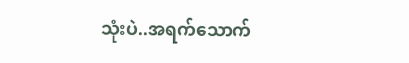သုံးပဲ..အရက်သောက်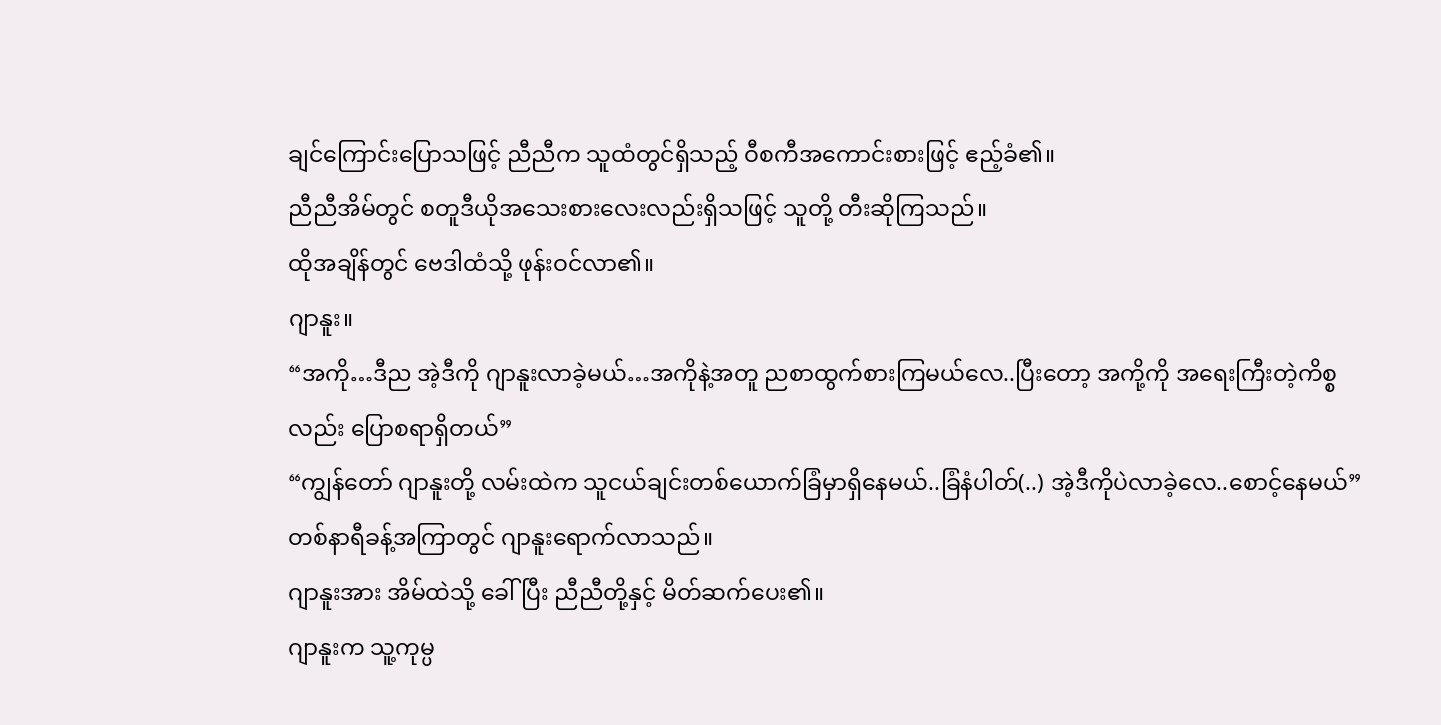ချင်ကြောင်းပြောသဖြင့် ညီညီက သူထံတွင်ရှိသည့် ဝီစကီအကောင်းစားဖြင့် ဧည့်ခံ၏။
ညီညီအိမ်တွင် စတူဒီယိုအသေးစားလေးလည်းရှိသဖြင့် သူတို့ တီးဆိုကြသည်။
ထိုအချိန်တွင် ဗေဒါထံသို့ ဖုန်းဝင်လာ၏။
ဂျာနူး။
“အကို…ဒီည အဲ့ဒီကို ဂျာနူးလာခဲ့မယ်…အကိုနဲ့အတူ ညစာထွက်စားကြမယ်လေ..ပြီးတော့ အကို့ကို အရေးကြီးတဲ့ကိစ္စလည်း ပြောစရာရှိတယ်”
“ကျွန်တော် ဂျာနူးတို့ လမ်းထဲက သူငယ်ချင်းတစ်ယောက်ခြံမှာရှိနေမယ်..ခြံနံပါတ်(..) အဲ့ဒီကိုပဲလာခဲ့လေ..စောင့်နေမယ်”
တစ်နာရီခန့်အကြာတွင် ဂျာနူးရောက်လာသည်။
ဂျာနူးအား အိမ်ထဲသို့ ခေါ်ပြီး ညီညီတို့နှင့် မိတ်ဆက်ပေး၏။
ဂျာနူးက သူ့ကုမ္ပ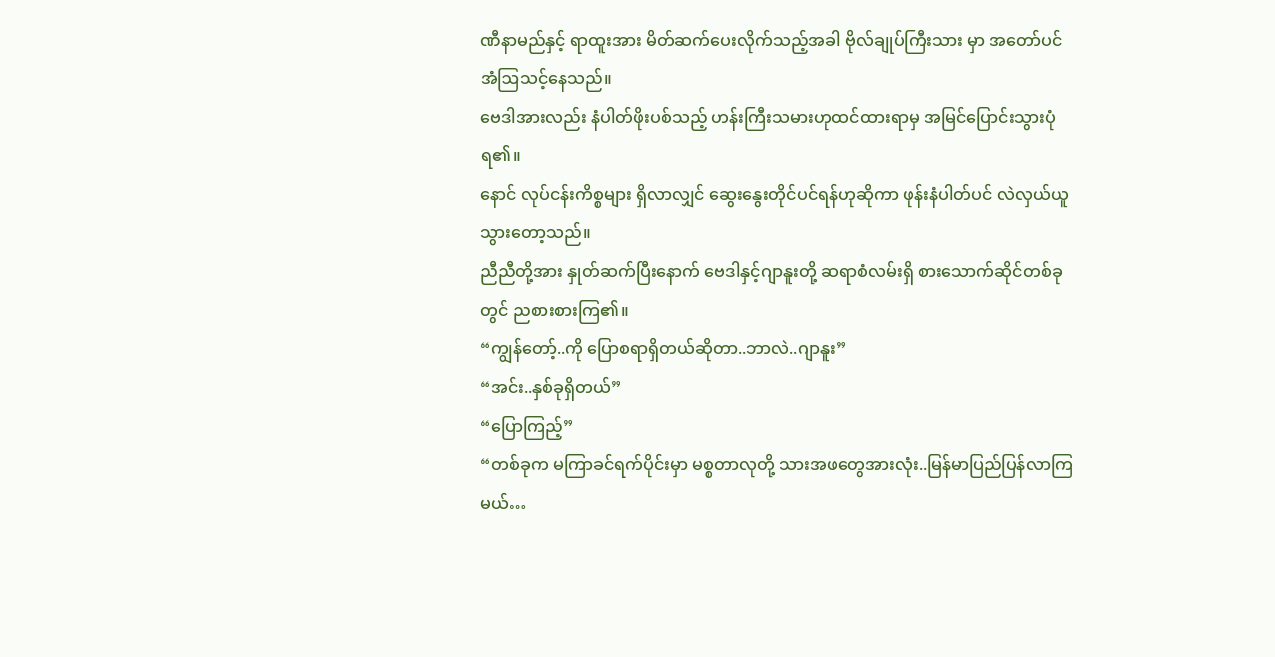ဏီနာမည်နှင့် ရာထူးအား မိတ်ဆက်ပေးလိုက်သည့်အခါ ဗိုလ်ချုပ်ကြီးသား မှာ အတော်ပင် အံဩသင့်နေသည်။
ဗေဒါအားလည်း နံပါတ်ဖိုးပစ်သည့် ဟန်းကြီးသမားဟုထင်ထားရာမှ အမြင်ပြောင်းသွားပုံရ၏။
နောင် လုပ်ငန်းကိစ္စများ ရှိလာလျှင် ဆွေးနွေးတိုင်ပင်ရန်ဟုဆိုကာ ဖုန်းနံပါတ်ပင် လဲလှယ်ယူသွားတော့သည်။
ညီညီတို့အား နှုတ်ဆက်ပြီးနောက် ဗေဒါနှင့်ဂျာနူးတို့ ဆရာစံလမ်းရှိ စားသောက်ဆိုင်တစ်ခုတွင် ညစားစားကြ၏။
“ကျွန်တော့်..ကို ပြောစရာရှိတယ်ဆိုတာ..ဘာလဲ..ဂျာနူး”
“အင်း..နှစ်ခုရှိတယ်”
“ပြောကြည့်”
“တစ်ခုက မကြာခင်ရက်ပိုင်းမှာ မစ္စတာလုတို့ သားအဖတွေအားလုံး..မြန်မာပြည်ပြန်လာကြမယ်…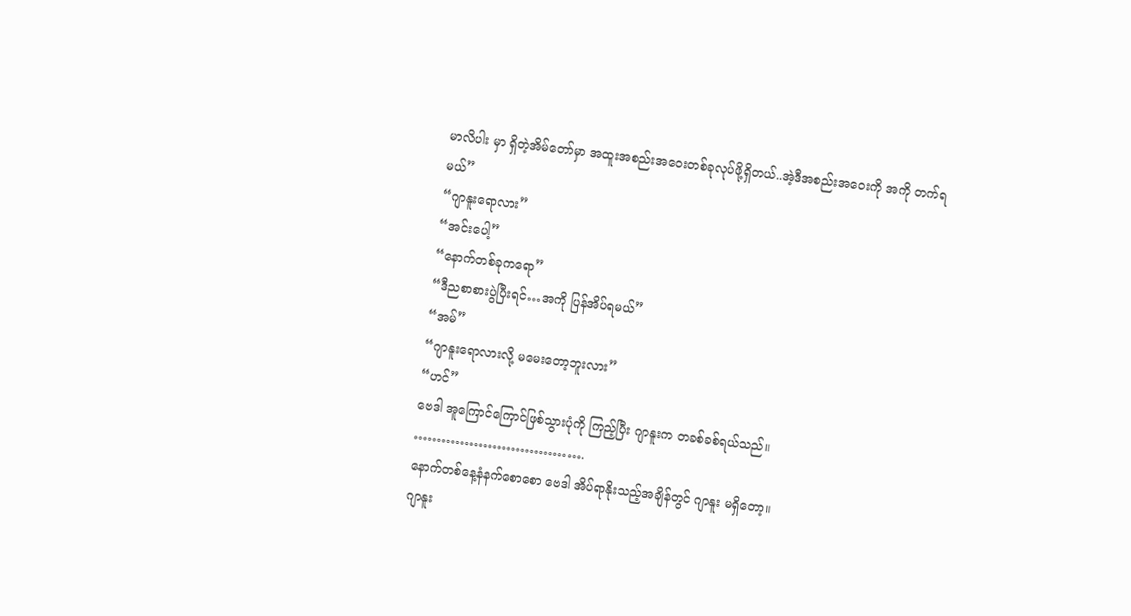မာလိပါး မှာ ရှိတဲ့အိမ်တော်မှာ အထူးအစည်းအဝေးတစ်ခုလုပ်ဖို့ရှိတယ်..အဲ့ဒီအစည်းအဝေးကို အကို တက်ရမယ်”
“ဂျာနူးရောလား”
“အင်းပေါ့”
“နောက်တစ်ခုကရော”
“ဒီညစာစားပွဲပြီးရင်…အကို ပြန်အိပ်ရမယ်”
“အမ်”
“ဂျာနူးရောလားလို့ မမေးတော့ဘူးလား”
“ဟင်”
ဗေဒါ အူကြောင်ကြောင်ဖြစ်သွားပုံကို ကြည့်ပြီး ဂျာနူးက တခစ်ခစ်ရယ်သည်။
……………………………….
နောက်တစ်နေ့နံနက်စောစော ဗေဒါ အိပ်ရာနိုးသည့်အချိန်တွင် ဂျာနူး မရှိတော့။
ဂျာနူး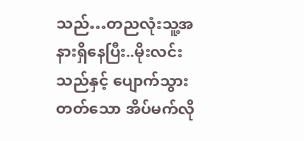သည်…တညလုံးသူ့အနားရှိနေပြီး..မိုးလင်းသည်နှင့် ပျောက်သွားတတ်သော အိပ်မက်လို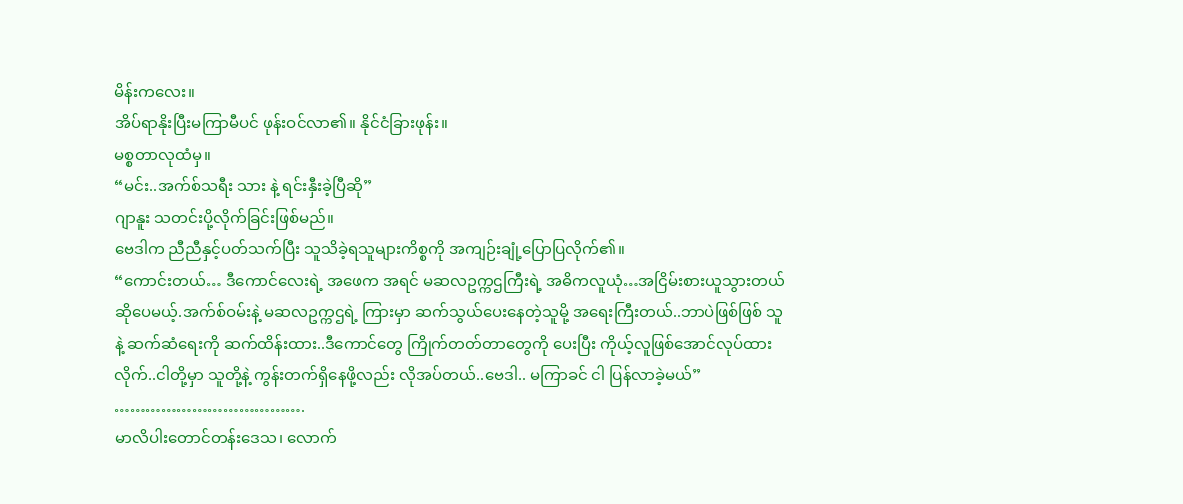မိန်းကလေး။
အိပ်ရာနိုးပြီးမကြာမီပင် ဖုန်းဝင်လာ၏။ နိုင်ငံခြားဖုန်း။
မစ္စတာလုထံမှ။
“မင်း..အက်စ်သရီး သား နဲ့ ရင်းနှီးခဲ့ပြီဆို”
ဂျာနူး သတင်းပို့လိုက်ခြင်းဖြစ်မည်။
ဗေဒါက ညီညီနှင့်ပတ်သက်ပြီး သူသိခဲ့ရသူများကိစ္စကို အကျဉ်းချုံ့ပြောပြလိုက်၏။
“ကောင်းတယ်… ဒီကောင်လေးရဲ့ အဖေက အရင် မဆလဥက္ကဌကြီးရဲ့ အဓိကလူယုံ…အငြိမ်းစားယူသွားတယ်ဆိုပေမယ့်.အက်စ်ဝမ်းနဲ့ မဆလဥက္ကဌရဲ့ ကြားမှာ ဆက်သွယ်ပေးနေတဲ့သူမို့ အရေးကြီးတယ်..ဘာပဲဖြစ်ဖြစ် သူနဲ့ ဆက်ဆံရေးကို ဆက်ထိန်းထား..ဒီကောင်တွေ ကြိုက်တတ်တာတွေကို ပေးပြီး ကိုယ့်လူဖြစ်အောင်လုပ်ထားလိုက်..ငါတို့မှာ သူတို့နဲ့ ကွန်းတက်ရှိနေဖို့လည်း လိုအပ်တယ်..ဗေဒါ.. မကြာခင် ငါ ပြန်လာခဲ့မယ်”
……………………………….
မာလိပါးတောင်တန်းဒေသ၊ လောက်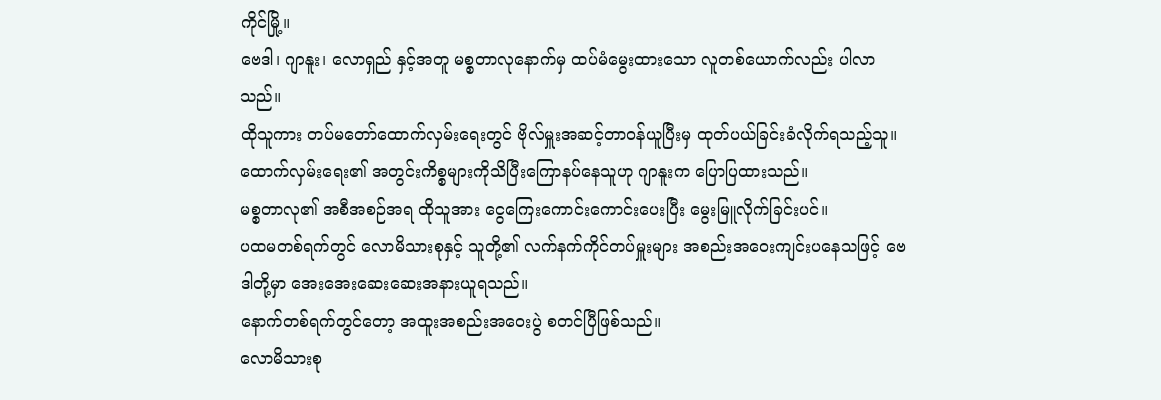ကိုင်မြို့။
ဗေဒါ၊ ဂျာနူး၊ လောရှည် နှင့်အတူ မစ္စတာလုနောက်မှ ထပ်မံမွေးထားသော လူတစ်ယောက်လည်း ပါလာသည်။
ထိုသူကား တပ်မတော်ထောက်လှမ်းရေးတွင် ဗိုလ်မှူးအဆင့်တာဝန်ယူပြီးမှ ထုတ်ပယ်ခြင်းခံလိုက်ရသည့်သူ။
ထောက်လှမ်းရေး၏ အတွင်းကိစ္စများကိုသိပြီးကြောနပ်နေသူဟု ဂျာနူးက ပြောပြထားသည်။
မစ္စတာလု၏ အစီအစဉ်အရ ထိုသူအား ငွေကြေးကောင်းကောင်းပေးပြီး မွေးမြူလိုက်ခြင်းပင်။
ပထမတစ်ရက်တွင် လောမိသားစုနှင့် သူတို့၏ လက်နက်ကိုင်တပ်မှူးများ အစည်းအဝေးကျင်းပနေသဖြင့် ဗေဒါတို့မှာ အေးအေးဆေးဆေးအနားယူရသည်။
နောက်တစ်ရက်တွင်တော့ အထူးအစည်းအဝေးပွဲ စတင်ပြီဖြစ်သည်။
လောမိသားစု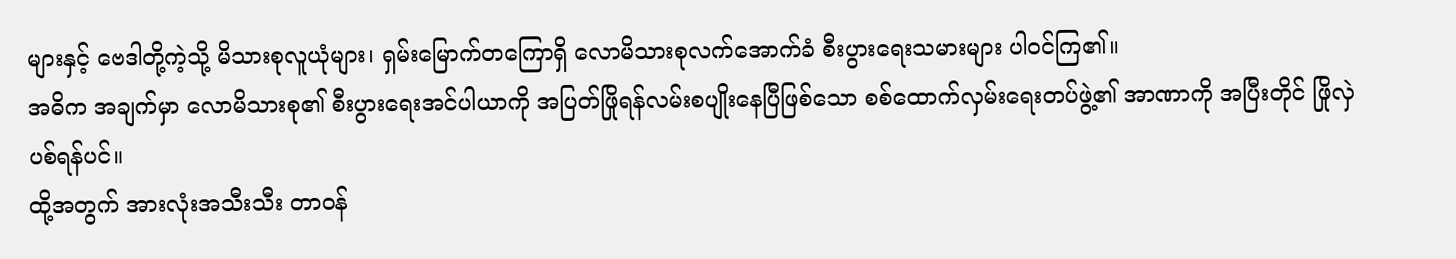များနှင့် ဗေဒါတို့ကဲ့သို့ မိသားစုလူယုံများ၊ ရှမ်းမြောက်တကြောရှိ လောမိသားစုလက်အောက်ခံ စီးပွားရေးသမားများ ပါဝင်ကြ၏။
အဓိက အချက်မှာ လောမိသားစု၏ စီးပွားရေးအင်ပါယာကို အပြတ်ဖြိုရန်လမ်းစပျိုးနေပြီဖြစ်သော စစ်ထောက်လှမ်းရေးတပ်ဖွဲ့၏ အာဏာကို အပြီးတိုင် ဖြိုလှဲပစ်ရန်ပင်။
ထို့အတွက် အားလုံးအသီးသီး တာဝန်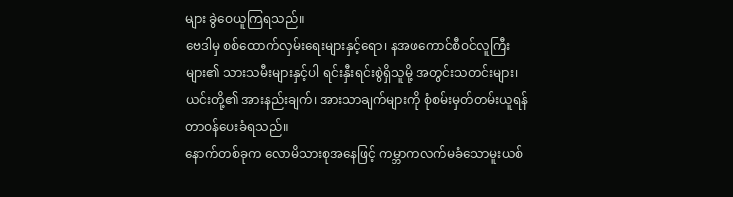များ ခွဲဝေယူကြရသည်။
ဗေဒါမှ စစ်ထောက်လှမ်းရေးများနှင့်ရော၊ နအဖကောင်စီဝင်လူကြီးများ၏ သားသမီးများနှင့်ပါ ရင်းနှီးရင်းစွဲရှိသူမို့ အတွင်းသတင်းများ၊ ယင်းတို့၏ အားနည်းချက်၊ အားသာချက်များကို စုံစမ်းမှတ်တမ်းယူရန် တာဝန်ပေးခံရသည်။
နောက်တစ်ခုက လောမိသားစုအနေဖြင့် ကမ္ဘာကလက်မခံသောမူးယစ်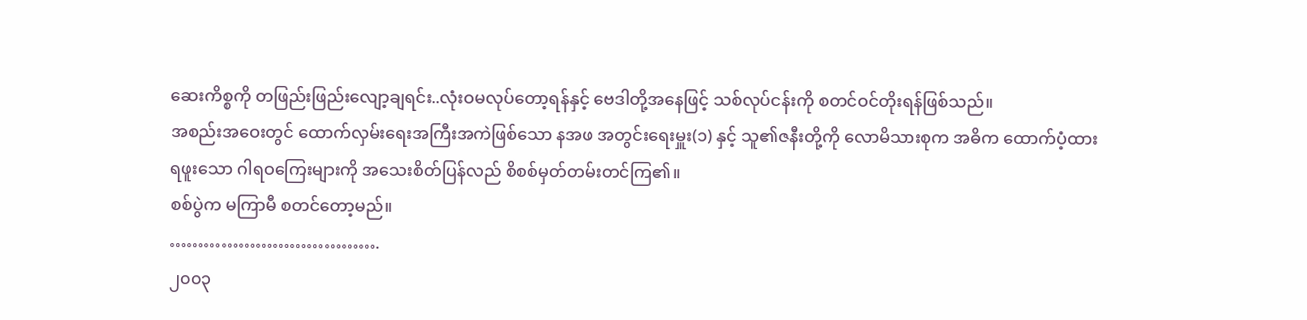ဆေးကိစ္စကို တဖြည်းဖြည်းလျော့ချရင်း..လုံးဝမလုပ်တော့ရန်နှင့် ဗေဒါတို့အနေဖြင့် သစ်လုပ်ငန်းကို စတင်ဝင်တိုးရန်ဖြစ်သည်။
အစည်းအဝေးတွင် ထောက်လှမ်းရေးအကြီးအကဲဖြစ်သော နအဖ အတွင်းရေးမှူး(၁) နှင့် သူ၏ဇနီးတို့ကို လောမိသားစုက အဓိက ထောက်ပံ့ထားရဖူးသော ဂါရဝကြေးများကို အသေးစိတ်ပြန်လည် စိစစ်မှတ်တမ်းတင်ကြ၏။
စစ်ပွဲက မကြာမီ စတင်တော့မည်။
……………………………….
၂၀၀၃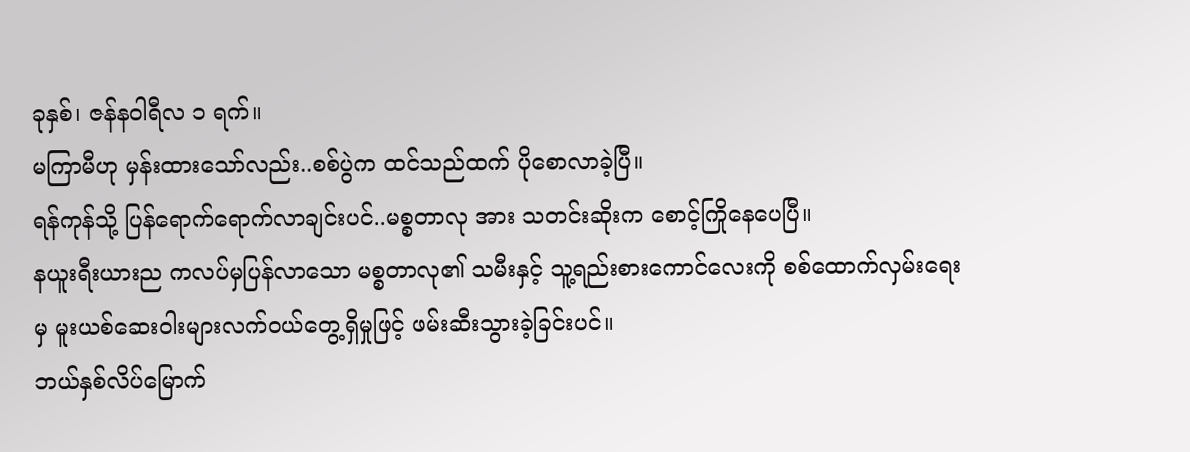ခုနှစ်၊ ဇန်နဝါရီလ ၁ ရက်။
မကြာမီဟု မှန်းထားသော်လည်း..စစ်ပွဲက ထင်သည်ထက် ပိုစောလာခဲ့ပြီ။
ရန်ကုန်သို့ ပြန်ရောက်ရောက်လာချင်းပင်..မစ္စတာလု အား သတင်းဆိုးက စောင့်ကြိုနေပေပြီ။
နယူးရီးယားည ကလပ်မှပြန်လာသော မစ္စတာလု၏ သမီးနှင့် သူ့ရည်းစားကောင်လေးကို စစ်ထောက်လှမ်းရေးမှ မူးယစ်ဆေးဝါးများလက်ဝယ်တွေ့ရှိမှုဖြင့် ဖမ်းဆီးသွားခဲ့ခြင်းပင်။
ဘယ်နှစ်လိပ်မြောက်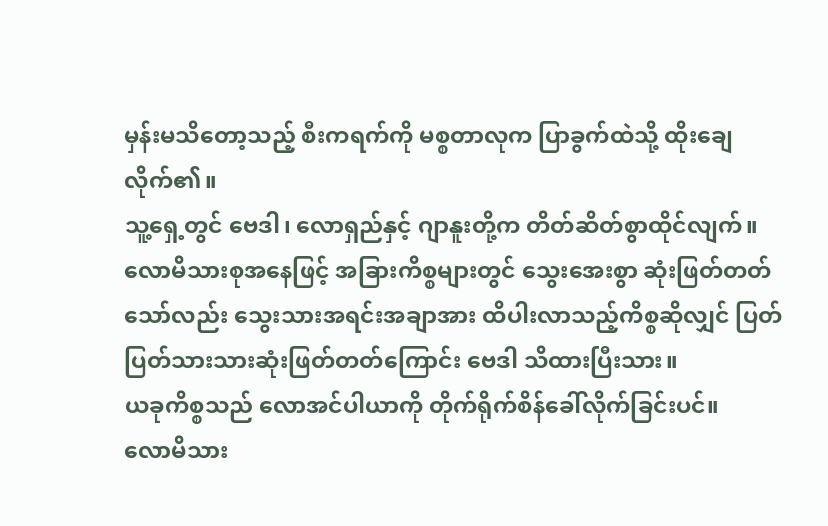မှန်းမသိတော့သည့် စီးကရက်ကို မစ္စတာလုက ပြာခွက်ထဲသို့ ထိုးချေလိုက်၏။
သူ့ရှေ့တွင် ဗေဒါ၊ လောရှည်နှင့် ဂျာနူးတို့က တိတ်ဆိတ်စွာထိုင်လျက်။
လောမိသားစုအနေဖြင့် အခြားကိစ္စများတွင် သွေးအေးစွာ ဆုံးဖြတ်တတ်သော်လည်း သွေးသားအရင်းအချာအား ထိပါးလာသည့်ကိစ္စဆိုလျှင် ပြတ်ပြတ်သားသားဆုံးဖြတ်တတ်ကြောင်း ဗေဒါ သိထားပြီးသား။
ယခုကိစ္စသည် လောအင်ပါယာကို တိုက်ရိုက်စိန်ခေါ်လိုက်ခြင်းပင်။
လောမိသား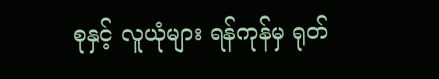စုနှင့် လူယုံများ ရန်ကုန်မှ ရုတ်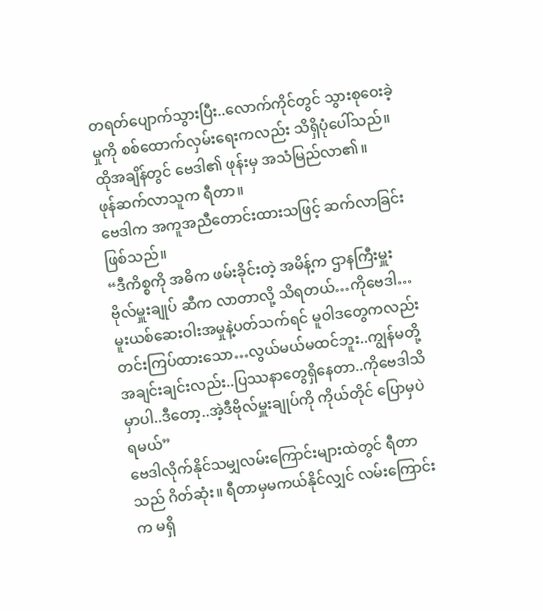တရတ်ပျောက်သွားပြီး..လောက်ကိုင်တွင် သွားစုဝေးခဲ့မှုကို စစ်ထောက်လှမ်းရေးကလည်း သိရှိပုံပေါ်သည်။
ထိုအချိန်တွင် ဗေဒါ၏ ဖုန်းမှ အသံမြည်လာ၏။
ဖုန်ဆက်လာသူက ရီတာ။
ဗေဒါက အကူအညီတောင်းထားသဖြင့် ဆက်လာခြင်းဖြစ်သည်။
“ဒီကိစ္စကို အဓိက ဖမ်းခိုင်းတဲ့ အမိန့်က ဌာနကြီးမှူး ဗိုလ်မှူးချုပ် ဆီက လာတာလို့ သိရတယ်…ကိုဗေဒါ… မူးယစ်ဆေးဝါးအမှုနဲ့ပတ်သက်ရင် မူဝါဒတွေကလည်းတင်းကြပ်ထားသော…လွယ်မယ်မထင်ဘူး..ကျွန်မတို့ အချင်းချင်းလည်း..ပြဿနာတွေရှိနေတာ..ကိုဗေဒါသိမှာပါ..ဒီတော့..အဲ့ဒီဗိုလ်မှူးချုပ်ကို ကိုယ်တိုင် ပြောမှပဲ ရမယ်”
ဗေဒါလိုက်နိုင်သမျှလမ်းကြောင်းများထဲတွင် ရီတာ သည် ဂိတ်ဆုံး။ ရီတာမှမကယ်နိုင်လျှင် လမ်းကြောင်းက မရှိ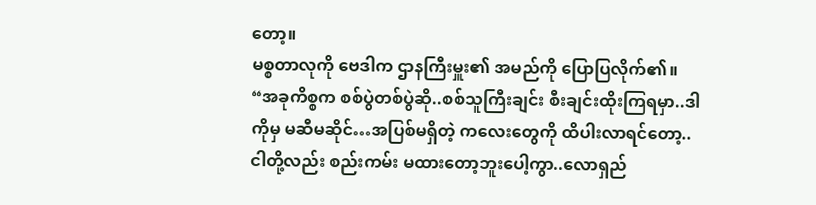တော့။
မစ္စတာလုကို ဗေဒါက ဌာနကြီးမှူး၏ အမည်ကို ပြောပြလိုက်၏။
“အခုကိစ္စက စစ်ပွဲတစ်ပွဲဆို..စစ်သူကြီးချင်း စီးချင်းထိုးကြရမှာ..ဒါကိုမှ မဆီမဆိုင်…အပြစ်မရှိတဲ့ ကလေးတွေကို ထိပါးလာရင်တော့..ငါတို့လည်း စည်းကမ်း မထားတော့ဘူးပေါ့ကွာ..လောရှည်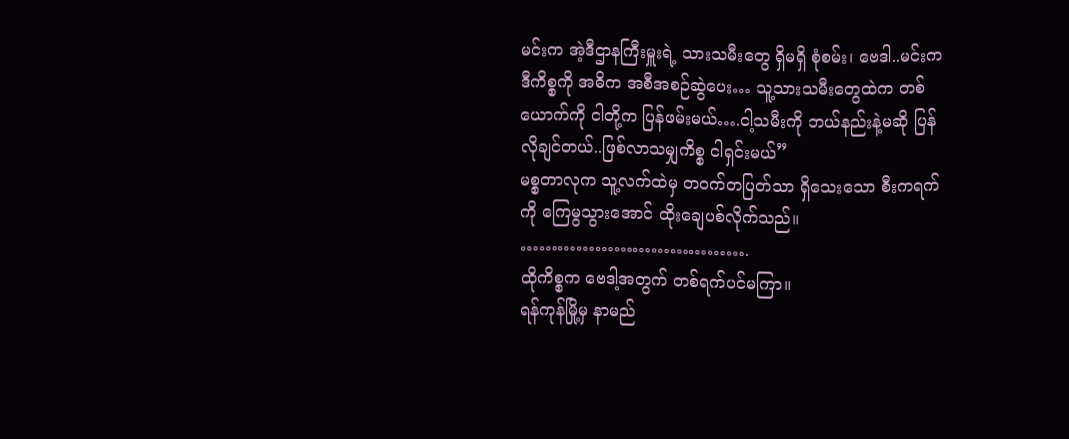မင်းက အဲ့ဒီဌာနကြီးမှူးရဲ့ သားသမီးတွေ ရှိမရှိ စုံစမ်း၊ ဗေဒါ..မင်းက ဒီကိစ္စကို အဓိက အစီအစဉ်ဆွဲပေး… သူ့သားသမီးတွေထဲက တစ်ယောက်ကို ငါတို့က ပြန်ဖမ်းမယ်….ငါ့သမီးကို ဘယ်နည်းနဲ့မဆို ပြန်လိုချင်တယ်..ဖြစ်လာသမျှကိစ္စ ငါရှင်းမယ်”
မစ္စတာလုက သူ့လက်ထဲမှ တဝက်တပြတ်သာ ရှိသေးသော စီးကရက်ကို ကြေမွသွားအောင် ထိုးချေပစ်လိုက်သည်။
……………………………….
ထိုကိစ္စက ဗေဒါ့အတွက် တစ်ရက်ပင်မကြာ။
ရန်ကုန်မြို့မှ နာမည်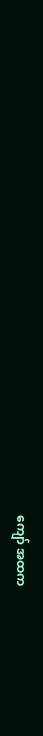ကျော် အထက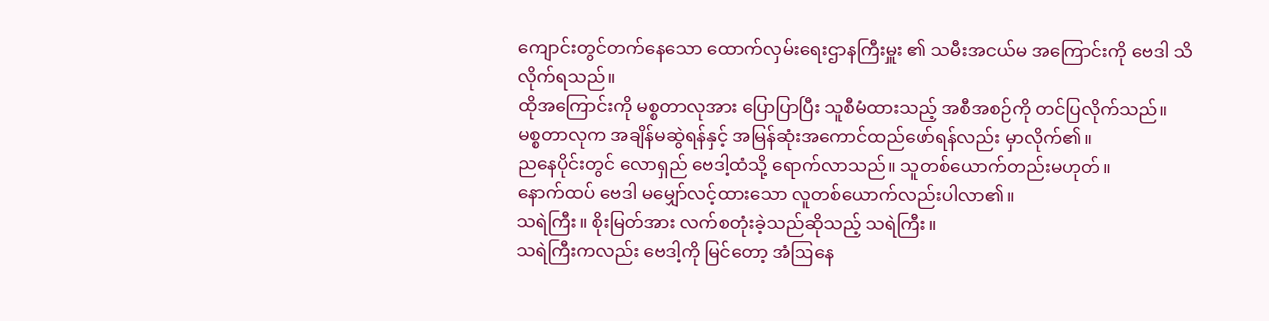ကျောင်းတွင်တက်နေသော ထောက်လှမ်းရေးဌာနကြီးမှူး ၏ သမီးအငယ်မ အကြောင်းကို ဗေဒါ သိလိုက်ရသည်။
ထိုအကြောင်းကို မစ္စတာလုအား ပြောပြာပြီး သူစီမံထားသည့် အစီအစဉ်ကို တင်ပြလိုက်သည်။
မစ္စတာလုက အချိန်မဆွဲရန်နှင့် အမြန်ဆုံးအကောင်ထည်ဖော်ရန်လည်း မှာလိုက်၏။
ညနေပိုင်းတွင် လောရှည် ဗေဒါ့ထံသို့ ရောက်လာသည်။ သူတစ်ယောက်တည်းမဟုတ်။
နောက်ထပ် ဗေဒါ မမျှော်လင့်ထားသော လူတစ်ယောက်လည်းပါလာ၏။
သရဲကြီး။ စိုးမြတ်အား လက်စတုံးခဲ့သည်ဆိုသည့် သရဲကြီး။
သရဲကြီးကလည်း ဗေဒါ့ကို မြင်တော့ အံဩနေ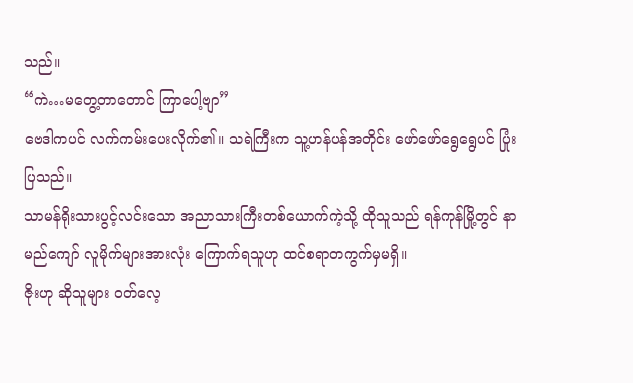သည်။
“ကဲ…မတွေ့တာတောင် ကြာပေါ့ဗျာ”
ဗေဒါကပင် လက်ကမ်းပေးလိုက်၏။ သရဲကြီးက သူ့ဟန်ပန်အတိုင်း ဖော်ဖော်ရွေရွေပင် ပြုံးပြသည်။
သာမန်ရိုးသားပွင့်လင်းသော အညာသားကြီးတစ်ယောက်ကဲ့သို့ ထိုသူသည် ရန်ကုန်မြို့တွင် နာမည်ကျော် လူမိုက်များအားလုံး ကြောက်ရသူဟု ထင်စရာတကွက်မှမရှိ။
ဇိုးဟု ဆိုသူများ ဝတ်လေ့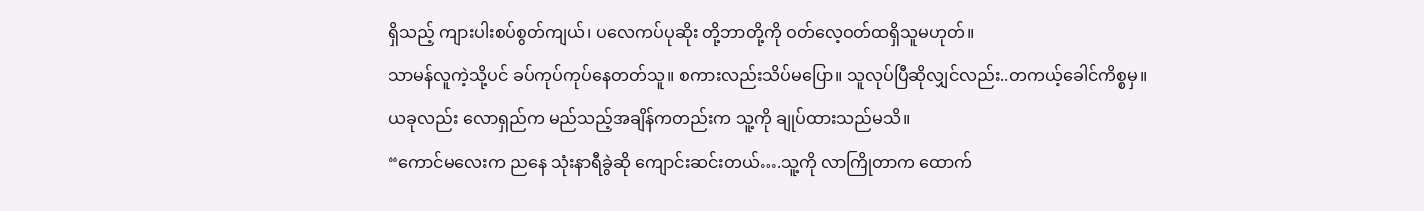ရှိသည့် ကျားပါးစပ်စွတ်ကျယ်၊ ပလေကပ်ပုဆိုး တို့ဘာတို့ကို ဝတ်လေ့ဝတ်ထရှိသူမဟုတ်။
သာမန်လူကဲ့သို့ပင် ခပ်ကုပ်ကုပ်နေတတ်သူ။ စကားလည်းသိပ်မပြော။ သူလုပ်ပြီဆိုလျှင်လည်း..တကယ့်ခေါင်ကိစ္စမှ။
ယခုလည်း လောရှည်က မည်သည့်အချိန်ကတည်းက သူ့ကို ချုပ်ထားသည်မသိ။
“ကောင်မလေးက ညနေ သုံးနာရီခွဲဆို ကျောင်းဆင်းတယ်….သူ့ကို လာကြိုတာက ထောက်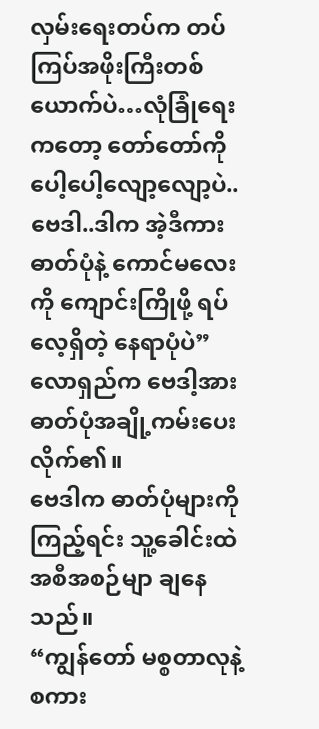လှမ်းရေးတပ်က တပ်ကြပ်အဖိုးကြီးတစ်ယောက်ပဲ…လုံခြုံရေးကတော့ တော်တော်ကို ပေါ့ပေါ့လျော့လျော့ပဲ..ဗေဒါ..ဒါက အဲ့ဒီကား ဓာတ်ပုံနဲ့ ကောင်မလေးကို ကျောင်းကြိုဖို့ ရပ်လေ့ရှိတဲ့ နေရာပုံပဲ”
လောရှည်က ဗေဒါ့အား ဓာတ်ပုံအချို့ကမ်းပေးလိုက်၏။
ဗေဒါက ဓာတ်ပုံများကို ကြည့်ရင်း သူ့ခေါင်းထဲ အစီအစဉ်မျာ ချနေသည်။
“ကျွန်တော် မစ္စတာလုနဲ့ စကား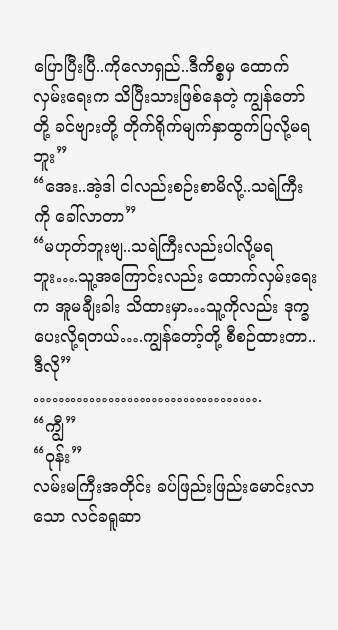ပြောပြီးပြီ..ကိုလောရှည်..ဒီကိစ္စမှ ထောက်လှမ်းရေးက သိပြီးသားဖြစ်နေတဲ့ ကျွန်တော်တို့ ခင်ဗျားတို့ တိုက်ရိုက်မျက်နှာထွက်ပြလို့မရဘူး”
“အေး..အဲ့ဒါ ငါလည်းစဉ်းစာမိလို့..သရဲကြီးကို ခေါ်လာတာ”
“မဟုတ်ဘူးဗျ..သရဲကြီးလည်းပါလို့မရဘူး….သူ့အကြောင်းလည်း ထောက်လှမ်းရေးက အူမချီးခါး သိထားမှာ…သူ့ကိုလည်း ဒုက္ခပေးလို့ရတယ်….ကျွန်တော့်တို့ စီစဉ်ထားတာ..ဒီလို”
……………………………….
“ကျွီ”
“ဝုန်း”
လမ်းမကြီးအတိုင်း ခပ်ဖြည်းဖြည်းမောင်းလာသော လင်ခရူဆာ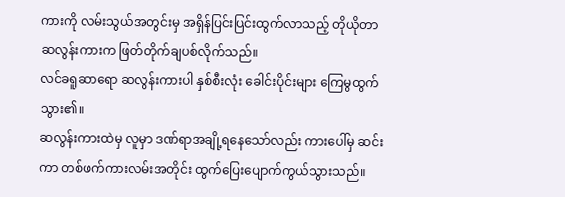ကားကို လမ်းသွယ်အတွင်းမှ အရှိန်ပြင်းပြင်းထွက်လာသည့် တိုယိုတာဆလွန်းကားက ဖြတ်တိုက်ချပစ်လိုက်သည်။
လင်ခရူဆာရော ဆလွန်းကားပါ နှစ်စီးလုံး ခေါင်းပိုင်းများ ကြေမွထွက်သွား၏။
ဆလွန်းကားထဲမှ လူမှာ ဒဏ်ရာအချို့ရနေသော်လည်း ကားပေါ်မှ ဆင်းကာ တစ်ဖက်ကားလမ်းအတိုင်း ထွက်ပြေးပျောက်ကွယ်သွားသည်။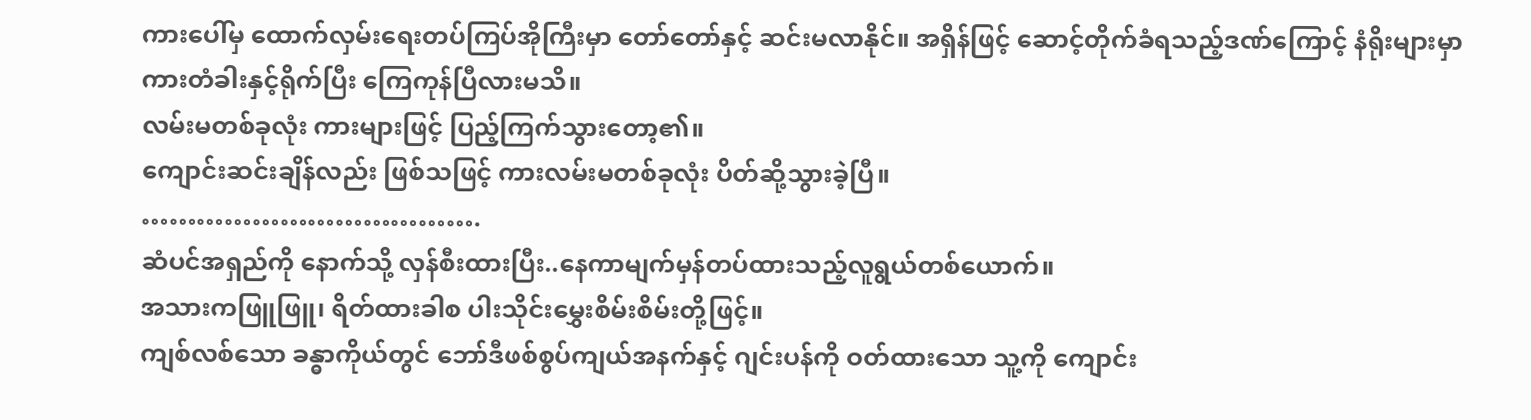ကားပေါ်မှ ထောက်လှမ်းရေးတပ်ကြပ်အိုကြီးမှာ တော်တော်နှင့် ဆင်းမလာနိုင်။ အရှိန်ဖြင့် ဆောင့်တိုက်ခံရသည့်ဒဏ်ကြောင့် နံရိုးများမှာ ကားတံခါးနှင့်ရိုက်ပြီး ကြေကုန်ပြီလားမသိ။
လမ်းမတစ်ခုလုံး ကားများဖြင့် ပြည့်ကြက်သွားတော့၏။
ကျောင်းဆင်းချိန်လည်း ဖြစ်သဖြင့် ကားလမ်းမတစ်ခုလုံး ပိတ်ဆို့သွားခဲ့ပြီ။
……………………………….
ဆံပင်အရှည်ကို နောက်သို့ လှန်စီးထားပြီး..နေကာမျက်မှန်တပ်ထားသည့်လူရွယ်တစ်ယောက်။
အသားကဖြူဖြူ၊ ရိတ်ထားခါစ ပါးသိုင်းမွှေးစိမ်းစိမ်းတို့ဖြင့်။
ကျစ်လစ်သော ခန္ဓာကိုယ်တွင် ဘော်ဒီဖစ်စွပ်ကျယ်အနက်နှင့် ဂျင်းပန်ကို ဝတ်ထားသော သူ့ကို ကျောင်း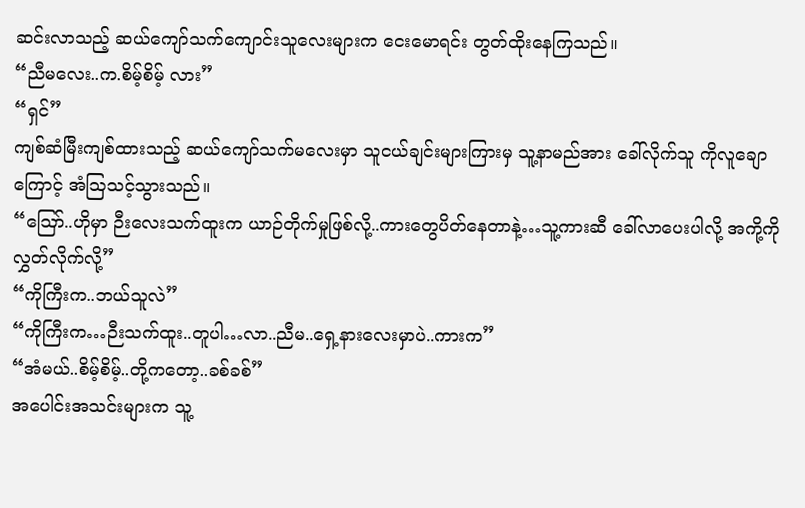ဆင်းလာသည့် ဆယ်ကျော်သက်ကျောင်းသူလေးများက ငေးမောရင်း တွတ်ထိုးနေကြသည်။
“ညီမလေး..က.စိမ့်စိမ့် လား”
“ရှင်”
ကျစ်ဆံမြီးကျစ်ထားသည့် ဆယ်ကျော်သက်မလေးမှာ သူငယ်ချင်းများကြားမှ သူ့နာမည်အား ခေါ်လိုက်သူ ကိုလူချောကြောင့် အံဩသင့်သွားသည်။
“ဪ..ဟိုမှာ ဉီးလေးသက်ထူးက ယာဉ်တိုက်မှုဖြစ်လို့..ကားတွေပိတ်နေတာနဲ့…သူ့ကားဆီ ခေါ်လာပေးပါလို့ အကို့ကို လွှတ်လိုက်လို့”
“ကိုကြီးက..ဘယ်သူလဲ”
“ကိုကြီးက…ဉီးသက်ထူး..တူပါ…လာ..ညီမ..ရှေ့နားလေးမှာပဲ..ကားက”
“အံမယ်..စိမ့်စိမ့်..တို့ကတော့..ခစ်ခစ်”
အပေါင်းအသင်းများက သူ့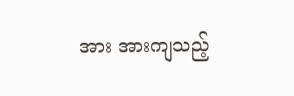အား အားကျသည့်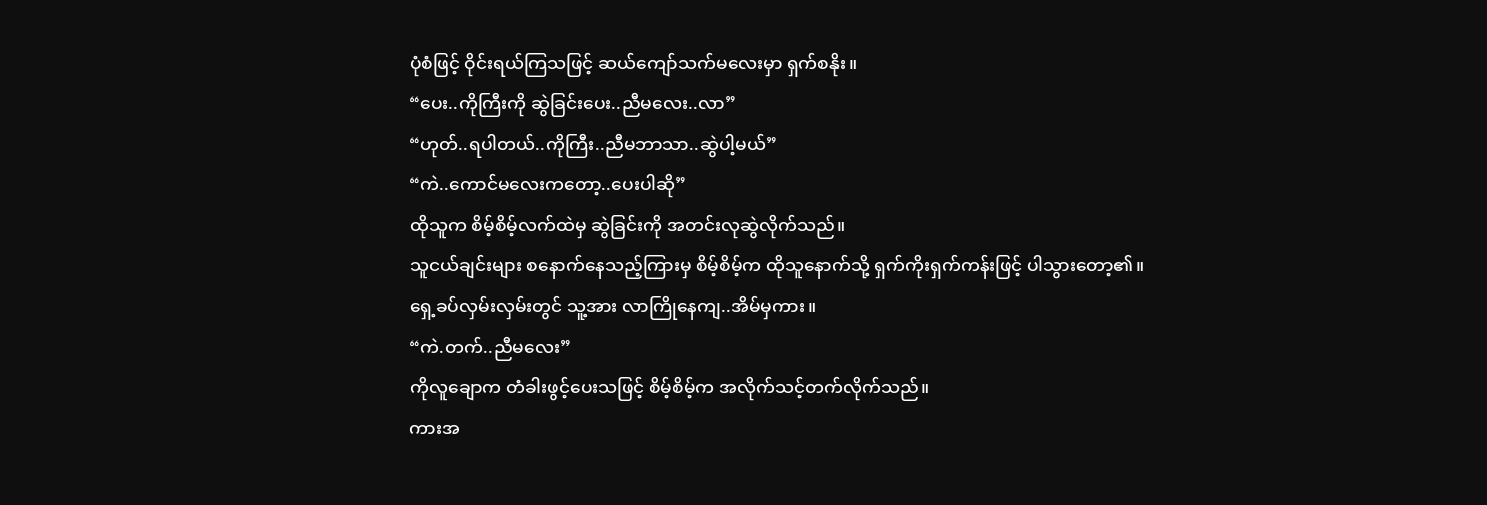ပုံစံဖြင့် ဝိုင်းရယ်ကြသဖြင့် ဆယ်ကျော်သက်မလေးမှာ ရှက်စနိုး။
“ပေး..ကိုကြီးကို ဆွဲခြင်းပေး..ညီမလေး..လာ”
“ဟုတ်..ရပါတယ်..ကိုကြီး..ညီမဘာသာ..ဆွဲပါ့မယ်”
“ကဲ..ကောင်မလေးကတော့..ပေးပါဆို”
ထိုသူက စိမ့်စိမ့်လက်ထဲမှ ဆွဲခြင်းကို အတင်းလုဆွဲလိုက်သည်။
သူငယ်ချင်းများ စနောက်နေသည့်ကြားမှ စိမ့်စိမ့်က ထိုသူနောက်သို့ ရှက်ကိုးရှက်ကန်းဖြင့် ပါသွားတော့၏။
ရှေ့ခပ်လှမ်းလှမ်းတွင် သူ့အား လာကြိုနေကျ..အိမ်မှကား။
“ကဲ.တက်..ညီမလေး”
ကိုလူချောက တံခါးဖွင့်ပေးသဖြင့် စိမ့်စိမ့်က အလိုက်သင့်တက်လိုက်သည်။
ကားအ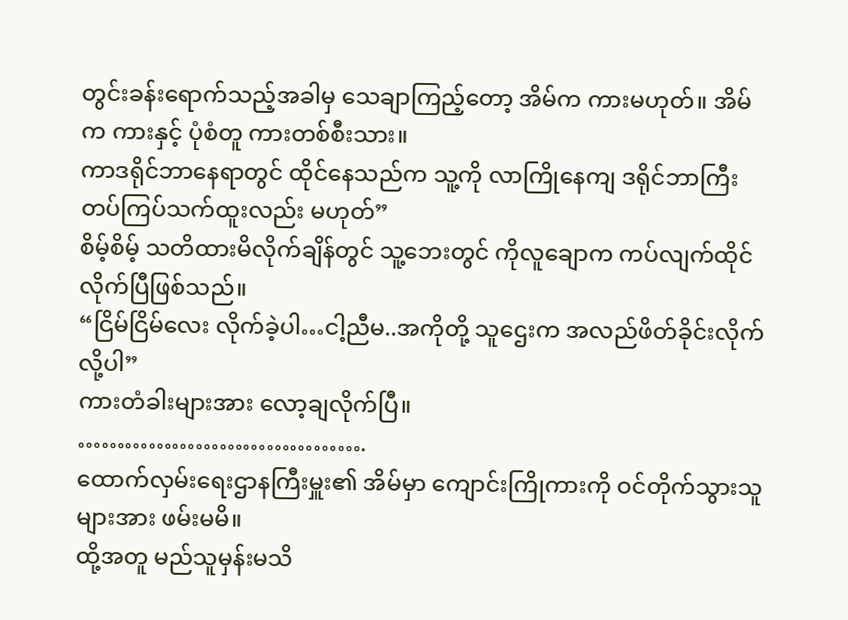တွင်းခန်းရောက်သည့်အခါမှ သေချာကြည့်တော့ အိမ်က ကားမဟုတ်။ အိမ်က ကားနှင့် ပုံစံတူ ကားတစ်စီးသား။
ကာဒရိုင်ဘာနေရာတွင် ထိုင်နေသည်က သူ့ကို လာကြိုနေကျ ဒရိုင်ဘာကြီး တပ်ကြပ်သက်ထူးလည်း မဟုတ်”
စိမ့်စိမ့် သတိထားမိလိုက်ချိန်တွင် သူ့ဘေးတွင် ကိုလူချောက ကပ်လျက်ထိုင်လိုက်ပြီဖြစ်သည်။
“ငြိမ်ငြိမ်လေး လိုက်ခဲ့ပါ…ငါ့ညီမ..အကိုတို့ သူဌေးက အလည်ဖိတ်ခိုင်းလိုက်လို့ပါ”
ကားတံခါးများအား လော့ချလိုက်ပြီ။
……………………………….
ထောက်လှမ်းရေးဌာနကြီးမှူး၏ အိမ်မှာ ကျောင်းကြိုကားကို ဝင်တိုက်သွားသူများအား ဖမ်းမမိ။
ထို့အတူ မည်သူမှန်းမသိ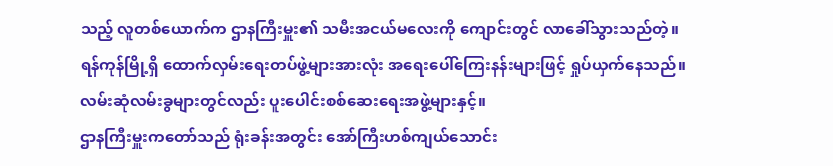သည့် လူတစ်ယောက်က ဌာနကြီးမှူး၏ သမီးအငယ်မလေးကို ကျောင်းတွင် လာခေါ်သွားသည်တဲ့။
ရန်ကုန်မြို့ရှိ ထောက်လှမ်းရေးတပ်ဖွဲ့များအားလုံး အရေးပေါ်ကြေးနန်းများဖြင့် ရှုပ်ယှက်နေသည်။
လမ်းဆုံလမ်းခွများတွင်လည်း ပူးပေါင်းစစ်ဆေးရေးအဖွဲ့များနှင့်။
ဌာနကြီးမှူးကတော်သည် ရုံးခန်းအတွင်း အော်ကြီးဟစ်ကျယ်သောင်း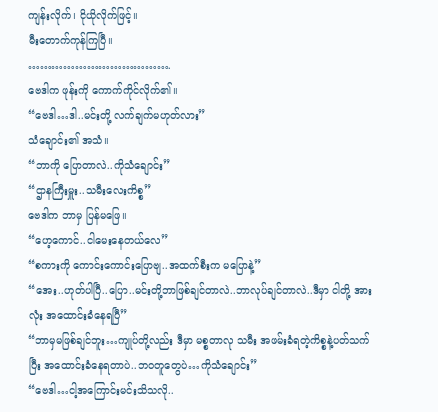ကျန်းလိုက်၊ ငိုယိုလိုက်ဖြင့်။
မီးတောက်ကုန်ကြပြီ။
……………………………….
ဗေဒါက ဖုန်းကို ကောက်ကိုင်လိုက်၏။
“ဗေဒါ…ဒါ..မင်းတို့ လက်ချက်မဟုတ်လား”
သံချောင်း၏ အသံ။
“ဘာကို ပြောတာလဲ..ကိုသံချောင်း”
“ဌာနကြီးမှူး..သမီးလေးကိစ္စ”
ဗေဒါက ဘာမှ ပြန်မဖြေ။
“ဟေ့ကောင်..ငါမေးနေတယ်လေ”
“စကားကို ကောင်းကောင်းပြောဗျ..အထက်စီးက မပြောနဲ့”
“အေး..ဟုတ်ပါပြီ..ပြော..မင်းတို့ဘာဖြစ်ချင်တာလဲ..ဘာလုပ်ချင်တာလဲ..ဒီမှာ ငါတို့ အားလုံး အထောင်းခံနေရပြီ”
“ဘာမှမဖြစ်ချင်ဘူး…ကျုပ်တို့လည်း ဒီမှာ မစ္စတာလု သမီး အဖမ်းခံရတဲ့ကိစ္စနဲ့ပတ်သက်ပြီး အထောင်းခံနေရတာပဲ..ဘဝတူတွေပဲ…ကိုသံချောင်း”
“ဗေဒါ…ငါ့အကြောင်းမင်းသိသလို..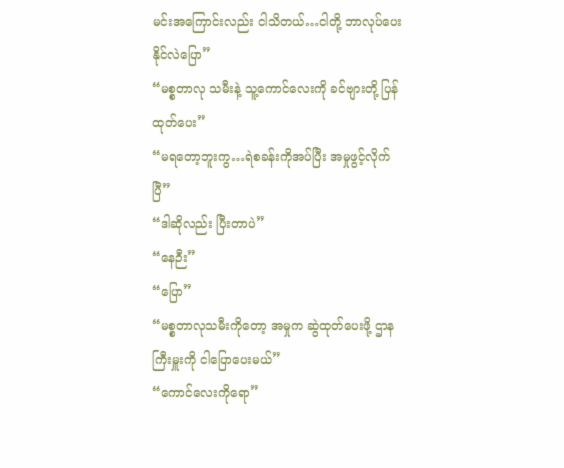မင်းအကြောင်းလည်း ငါသိတယ်…ငါတို့ ဘာလုပ်ပေးနိုင်လဲပြော”
“မစ္စတာလု သမီးနဲ့ သူ့ကောင်လေးကို ခင်ဗျားတို့ ပြန်ထုတ်ပေး”
“မရတော့ဘူးကွ…ရဲစခန်းကိုအပ်ပြီး အမှုဖွင့်လိုက်ပြီ”
“ဒါဆိုလည်း ပြီးတာပဲ”
“နေဉီး”
“ပြော”
“မစ္စတာလုသမီးကိုတော့ အမှုက ဆွဲထုတ်ပေးဖို့ ဌာနကြီးမှူးကို ငါပြောပေးမယ်”
“ကောင်လေးကိုရော”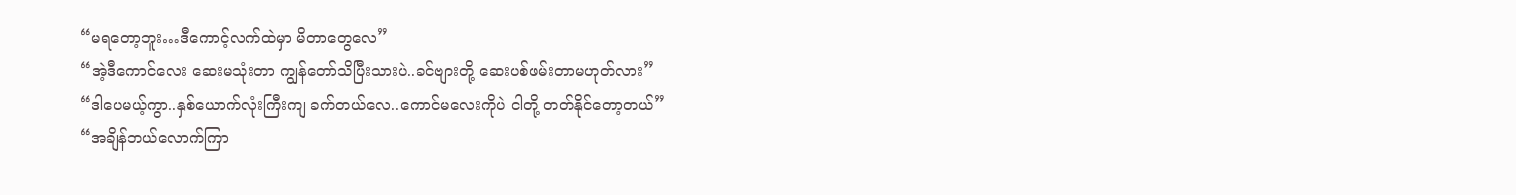“မရတော့ဘူး…ဒီကောင့်လက်ထဲမှာ မိတာတွေလေ”
“အဲ့ဒီကောင်လေး ဆေးမသုံးတာ ကျွန်တော်သိပြီးသားပဲ..ခင်ဗျားတို့ ဆေးပစ်ဖမ်းတာမဟုတ်လား”
“ဒါပေမယ့်ကွာ..နှစ်ယောက်လုံးကြီးကျ ခက်တယ်လေ..ကောင်မလေးကိုပဲ ငါတို့ တတ်နိုင်တော့တယ်”
“အချိန်ဘယ်လောက်ကြာ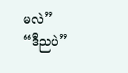မလဲ”
“ဒီညပဲ”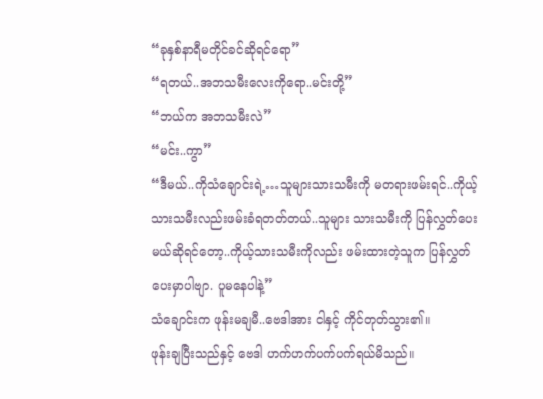“ခုနှစ်နာရီမတိုင်ခင်ဆိုရင်ရော”
“ရတယ်..အဘသမီးလေးကိုရော..မင်းတို့”
“ဘယ်က အဘသမီးလဲ”
“မင်း..ကွာ”
“ဒီမယ်..ကိုသံချောင်းရဲ့…သူများသားသမီးကို မတရားဖမ်းရင်..ကိုယ့်သားသမီးလည်းဖမ်းခံရတတ်တယ်..သူများ သားသမီးကို ပြန်လွှတ်ပေးမယ်ဆိုရင်တော့..ကိုယ့်သားသမီးကိုလည်း ဖမ်းထားတဲ့သူက ပြန်လွှတ်ပေးမှာပါဗျာ. ပူမနေပါနဲ့”
သံချောင်းက ဖုန်းမချမီ..ဗေဒါအား ငါနှင့် ကိုင်တုတ်သွား၏။
ဖုန်းချပြီးသည်နှင့် ဗေဒါ ဟက်ဟက်ပက်ပက်ရယ်မိသည်။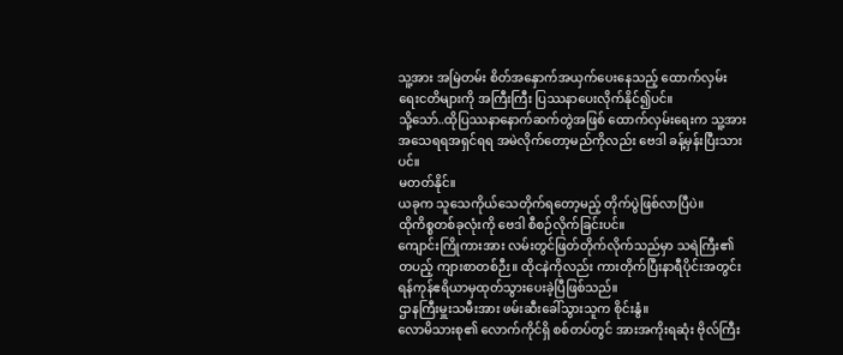သူ့အား အမြဲတမ်း စိတ်အနှောက်အယှက်ပေးနေသည့် ထောက်လှမ်းရေးငတိများကို အကြီးကြီး ပြဿနာပေးလိုက်နိုင်၍ပင်။
သို့သော်..ထိုပြဿနာနောက်ဆက်တွဲအဖြစ် ထောက်လှမ်းရေးက သူ့အား အသေရရအရှင်ရရ အမဲလိုက်တော့မည်ကိုလည်း ဗေဒါ ခန့်မှန်းပြီးသားပင်။
မတတ်နိုင်။
ယခုက သူသေကိုယ်သေတိုက်ရတော့မည့် တိုက်ပွဲဖြစ်လာပြီပဲ။
ထိုကိစ္စတစ်ခုလုံးကို ဗေဒါ စီစဉ်လိုက်ခြင်းပင်။
ကျောင်းကြိုကားအား လမ်းတွင်ဖြတ်တိုက်လိုက်သည်မှာ သရဲကြီး၏ တပည့် ကျားစာတစ်ဉီး။ ထိုငနဲကိုလည်း ကားတိုက်ပြီးနာရီပိုင်းအတွင်း ရန်ကုန်ဧရိယာမှထုတ်သွားပေးခဲ့ပြီဖြစ်သည်။
ဌာနကြီးမှူးသမီးအား ဖမ်းဆီးခေါ်သွားသူက စိုင်းနွံ။
လောမိသားစု၏ လောက်ကိုင်ရှိ စစ်တပ်တွင် အားအကိုးရဆုံး ဗိုလ်ကြီး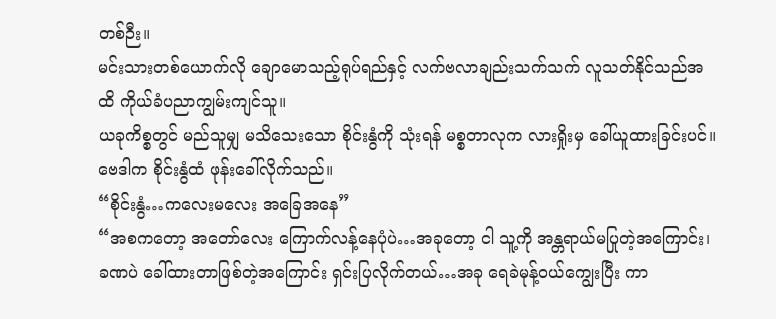တစ်ဉီး။
မင်းသားတစ်ယောက်လို ချောမောသည့်ရုပ်ရည်နှင့် လက်ဗလာချည်းသက်သက် လူသတ်နိုင်သည်အထိ ကိုယ်ခံပညာကျွမ်းကျင်သူ။
ယခုကိစ္စတွင် မည်သူမျှ မသိသေးသော စိုင်းနွံကို သုံးရန် မစ္စတာလုက လားရှိုးမှ ခေါ်ယူထားခြင်းပင်။
ဗေဒါက စိုင်းနွံထံ ဖုန်းခေါ်လိုက်သည်။
“စိုင်းနွံ…ကလေးမလေး အခြေအနေ”
“အစကတော့ အတော်လေး ကြောက်လန့်နေပုံပဲ…အခုတော့ ငါ သူ့ကို အန္တရာယ်မပြုတဲ့အကြောင်း၊ ခဏပဲ ခေါ်ထားတာဖြစ်တဲ့အကြောင်း ရှင်းပြလိုက်တယ်…အခု ရေခဲမုန့်ဝယ်ကျွေးပြီး ကာ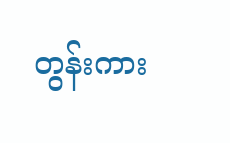တွန်းကား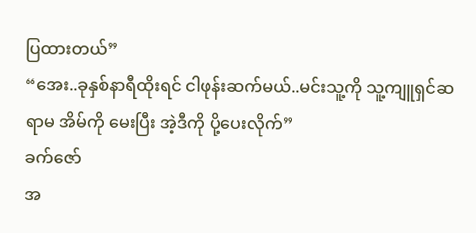ပြထားတယ်”
“အေး..ခုနှစ်နာရီထိုးရင် ငါဖုန်းဆက်မယ်..မင်းသူ့ကို သူ့ကျူရှင်ဆရာမ အိမ်ကို မေးပြီး အဲ့ဒီကို ပို့ပေးလိုက်”
ခက်ဇော်
အ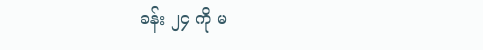ခန်း ၂၄ ကို မ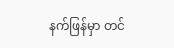နက်ဖြန်မှာ တင်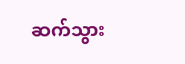ဆက်သွား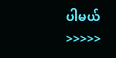ပါမယ် >>>>>